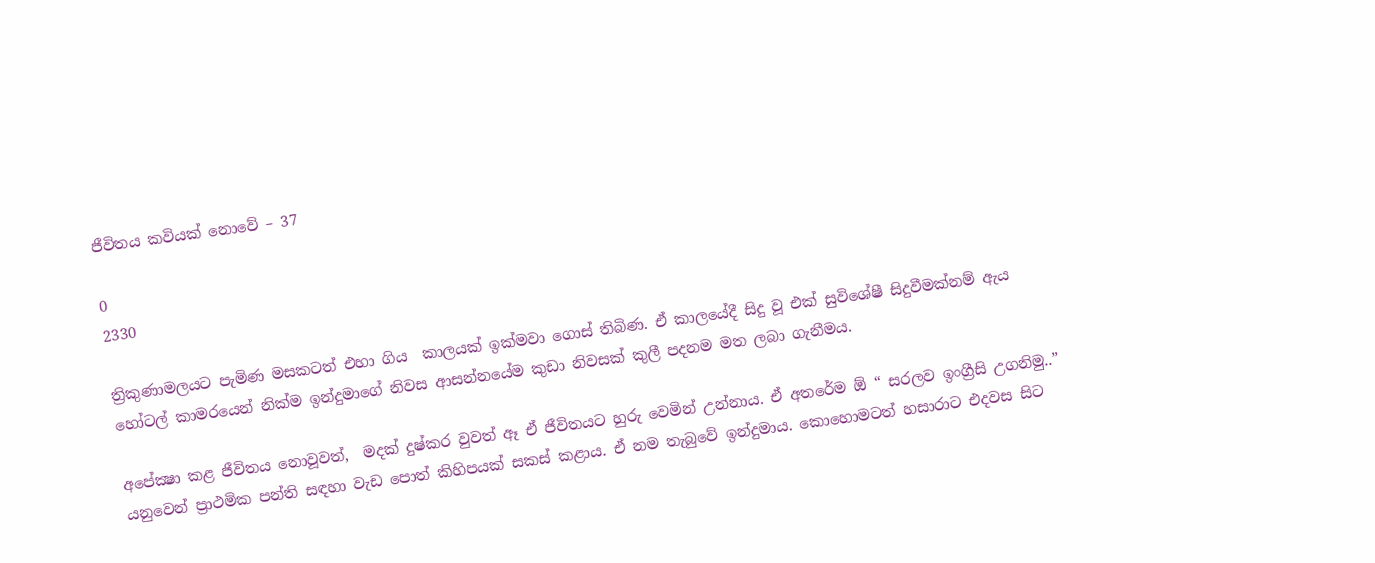ජීවිතය කවියක් නොවේ – 37

0
2330

ත්‍රිකුණාමලයට පැමිණ මසකටත් එහා ගිය  කාලයක් ඉක්මවා ගොස් තිබිණ. ඒ කාලයේදී සිදු වූ එක් සුවිශේෂී සිදුවීමක්නම් ඇය හෝටල් කාමරයෙන් නික්ම ඉන්දුමාගේ නිවස ආසන්නයේම කුඩා නිවසක් කුලී පදනම මත ලබා ගැනීමය.

අපේක්‍ෂා කළ ජීවිතය නොවූවත්,  මදක් දුෂ්කර වුවත් ඈ ඒ ජීවිතයට හුරු වෙමින් උන්නාය. ඒ අතරේම ඕ “ සරලව ඉංග්‍රීසි උගනිමු..”  යනුවෙන් ප්‍රාථමික පන්ති සඳහා වැඩ පොත් කිහිපයක් සකස් කළාය. ඒ නම තැබුවේ ඉන්දුමාය. කොහොමටත් හසාරාට එදවස සිට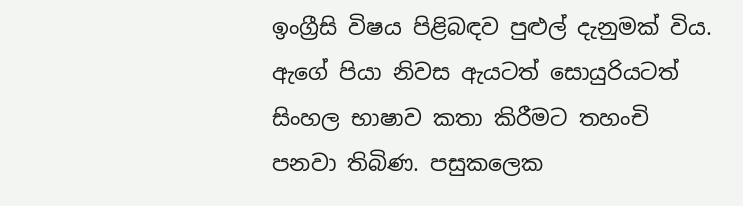ඉංග්‍රීසි විෂය පිළිබඳව පුළුල් දැනුමක් විය. ඇගේ පියා නිවස ඇයටත් සොයුරියටත් සිංහල භාෂාව කතා කිරීමට තහංචි පනවා තිබිණ. පසුකලෙක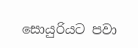සොයුරියට පවා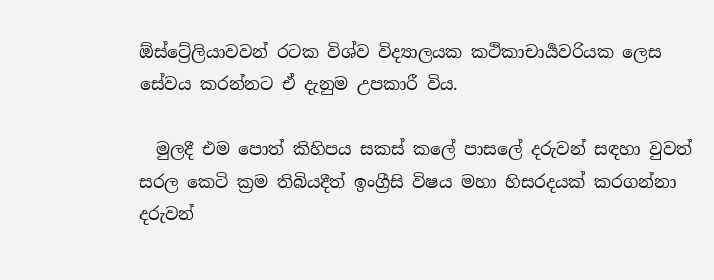ඕස්ට්‍රේලියාවවන් රටක විශ්ව විද්‍යාලයක කථිකාචාර්‍යවරියක ලෙස සේවය කරන්නට ඒ දැනුම උපකාරී විය.

  මුලදී එම පොත් කිහිපය සකස් කලේ පාසලේ දරුවන් සඳහා වුවත් සරල කෙටි ක්‍රම තිබියදීත් ඉංග්‍රීසි විෂය මහා හිසරදයක් කරගන්නා දරුවන්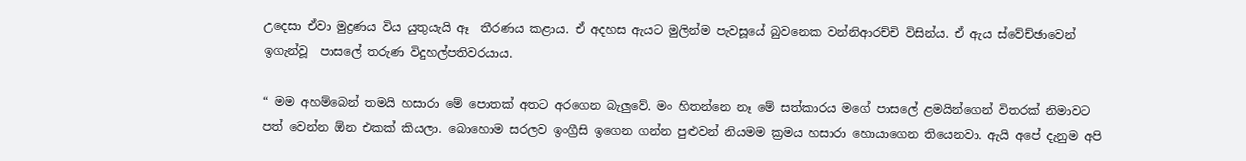උදෙසා ඒවා මුද්‍රණය විය යුතුයැයි ඈ  තීරණය කළාය. ඒ අදහස ඇයට මුලින්ම පැවසූයේ බුවනෙක වන්නිආරච්චි විසින්ය. ඒ ඇය ස්වේච්ඡාවෙන් ඉගැන්වූ  පාසලේ තරුණ විදුහල්පතිවරයාය.

“ මම අහම්බෙන් තමයි හසාරා මේ පොතක් අතට අරගෙන බැලුවේ. මං හිතන්නෙ නෑ මේ සත්කාරය මගේ පාසලේ ළමයින්ගෙන් විතරක් නිමාවට පත් වෙන්න ඕන එකක් කියලා. බොහොම සරලව ඉංග්‍රීසි ඉගෙන ගන්න පුළුවන් නියමම ක්‍රමය හසාරා හොයාගෙන තියෙනවා. ඇයි අපේ දැනුම අපි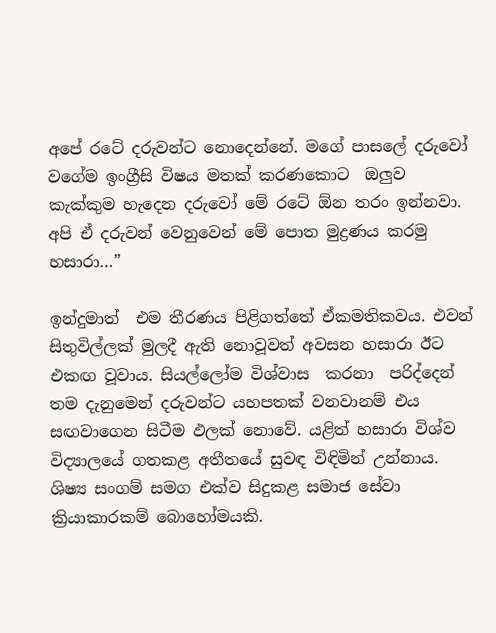අපේ රටේ දරුවන්ට නොදෙන්නේ. මගේ පාසලේ දරුවෝ වගේම ඉංග්‍රීසි විෂය මතක් කරණකොට  ඔලුව කැක්කුම හැදෙන දරුවෝ මේ රටේ ඕන තරං ඉන්නවා. අපි ඒ දරුවන් වෙනුවෙන් මේ පොත මුද්‍රණය කරමු හසාරා…”

ඉන්දුමාත්  එම තීරණය පිළිගත්තේ ඒකමතිකවය. එවන් සිතුවිල්ලක් මුලදී ඇති නොවූවත් අවසන හසාරා ඊට එකඟ වූවාය. සියල්ලෝම විශ්වාස  කරනා  පරිද්දෙන් තම දැනුමෙන් දරුවන්ට යහපතක් වනවානම් එය සඟවාගෙන සිටීම ඵලක් නොවේ. යළිත් හසාරා විශ්ව විද්‍යාලයේ ගතකළ අතීතයේ සුවඳ විඳිමින් උන්නාය. ශිෂ්‍ය සංගම් සමග එක්ව සිදුකළ සමාජ සේවා ක්‍රියාකාරකම් බොහෝමයකි.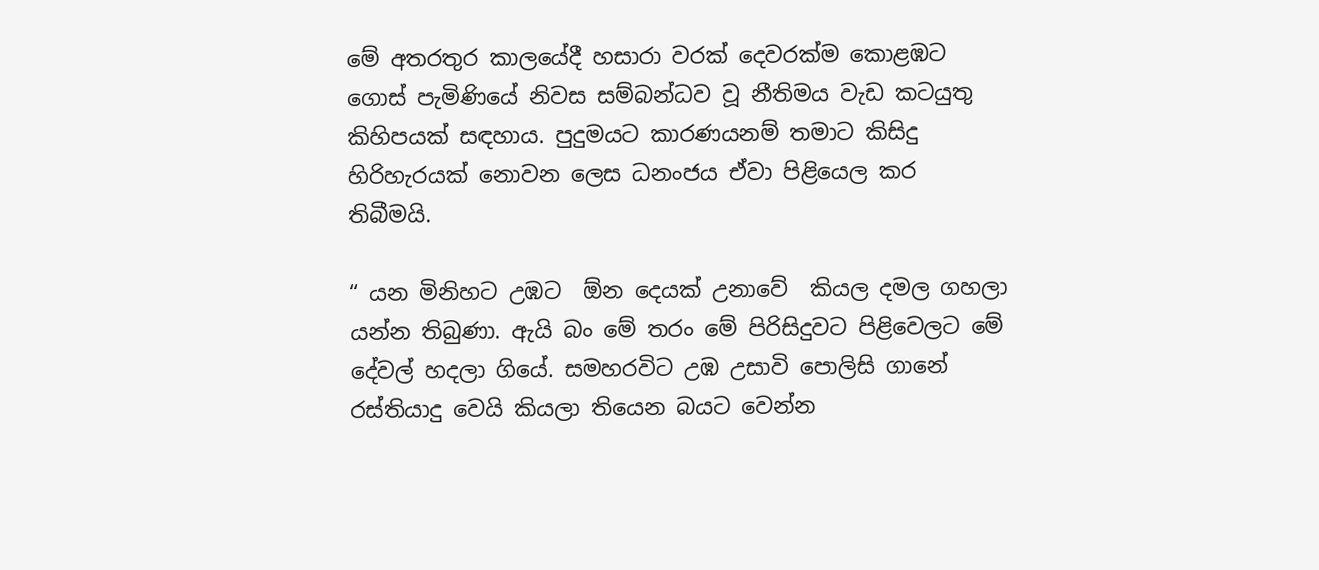මේ අතරතුර කාලයේදී හසාරා වරක් දෙවරක්ම කොළඹට ගොස් පැමිණියේ නිවස සම්බන්ධව වූ නීතිමය වැඩ කටයුතු කිහිපයක් සඳහාය. පුදුමයට කාරණයනම් තමාට කිසිදු හිරිහැරයක් නොවන ලෙස ධනංජය ඒවා පිළියෙල කර තිබීමයි.

“ යන මිනිහට උඹට  ඕන දෙයක් උනාවේ  කියල දමල ගහලා යන්න තිබුණා. ඇයි බං මේ තරං මේ පිරිසිදුවට පිළිවෙලට මේ දේවල් හදලා ගියේ. සමහරවිට උඹ උසාවි පොලිසි ගානේ රස්තියාදු වෙයි කියලා තියෙන බයට වෙන්න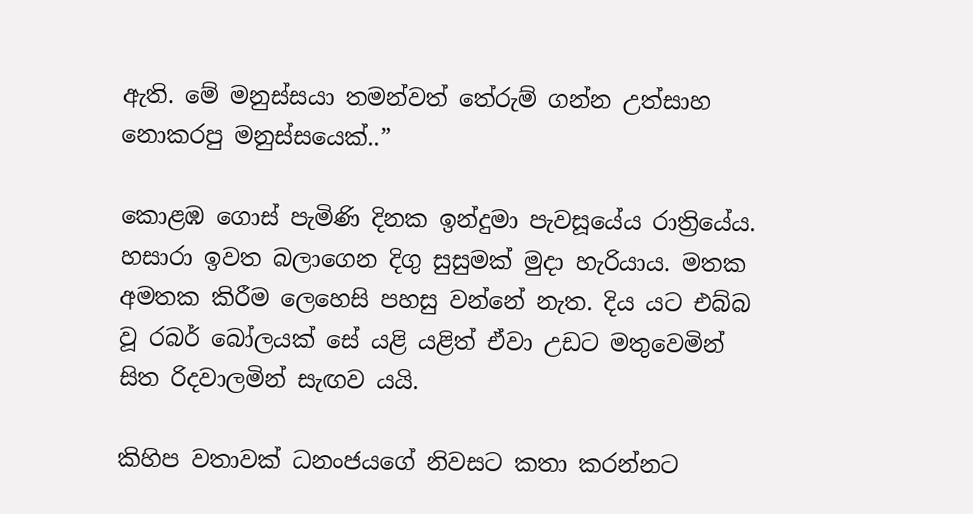ඇති. මේ මනුස්සයා තමන්වත් තේරුම් ගන්න උත්සාහ නොකරපු මනුස්සයෙක්..”

කොළඹ ගොස් පැමිණි දිනක ඉන්දුමා පැවසූයේය රාත්‍රියේය. හසාරා ඉවත බලාගෙන දිගු සුසුමක් මුදා හැරියාය. මතක අමතක කිරීම ලෙහෙසි පහසු වන්නේ නැත. දිය යට එබ්බ වූ රබර් බෝලයක් සේ යළි යළිත් ඒවා උඩට මතුවෙමින් සිත රිදවාලමින් සැඟව යයි.

කිහිප වතාවක් ධනංජයගේ නිවසට කතා කරන්නට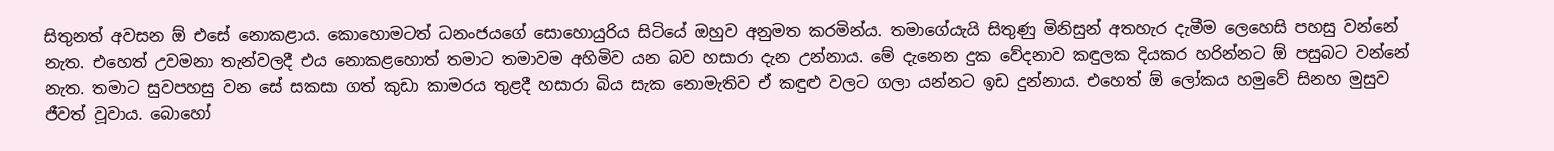සිතුනත් අවසන ඕ එසේ නොකළාය. කොහොමටත් ධනංජයගේ සොහොයුරිය සිටියේ ඔහුව අනුමත කරමින්ය. තමාගේයැයි සිතුණු මිනිසුන් අතහැර දැමීම ලෙහෙසි පහසු වන්නේ නැත. එහෙත් උවමනා තැන්වලදී එය නොකළහොත් තමාට තමාවම අහිමිව යන බව හසාරා දැන උන්නාය. මේ දැනෙන දුක වේදනාව කඳුලක දියකර හරින්නට ඕ පසුබට වන්නේ නැත. තමාට සුවපහසු වන සේ සකසා ගත් කුඩා කාමරය තුළදී හසාරා බිය සැක නොමැතිව ඒ කඳුළු වලට ගලා යන්නට ඉඩ දුන්නාය. එහෙත් ඕ ලෝකය හමුවේ සිනහ මුසුව ජීවත් වූවාය. බොහෝ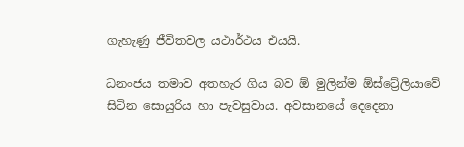ගැහැණු ජීවිතවල යථාර්ථය එයයි.

ධනංජය තමාව අතහැර ගිය බව ඕ මුලින්ම ඕස්ට්‍රේලියාවේ සිටින සොයුරිය හා පැවසුවාය. අවසානයේ දෙදෙනා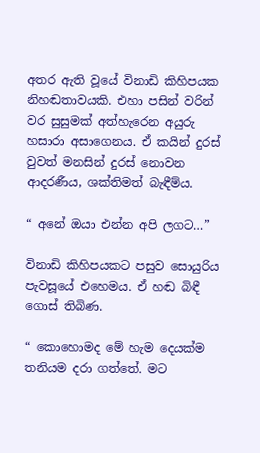අතර ඇති වූයේ විනාඩි කිහිපයක නිහඬතාවයකි. එහා පසින් වරින් වර සුසුමක් අත්හැරෙන අයුරු හසාරා අසාගෙනය. ඒ කයින් දුරස් වුවත් මනසින් දුරස් නොවන ආදරණීය, ශක්තිමත් බැඳීම්ය.

“ අනේ ඔයා එන්න අපි ලගට…”

විනාඩි කිහිපයකට පසුව සොයුරිය පැවසූයේ එහෙමය. ඒ හඬ බිඳී ගොස් තිබිණ.

“ කොහොමද මේ හැම දෙයක්ම තනියම දරා ගත්තේ. මට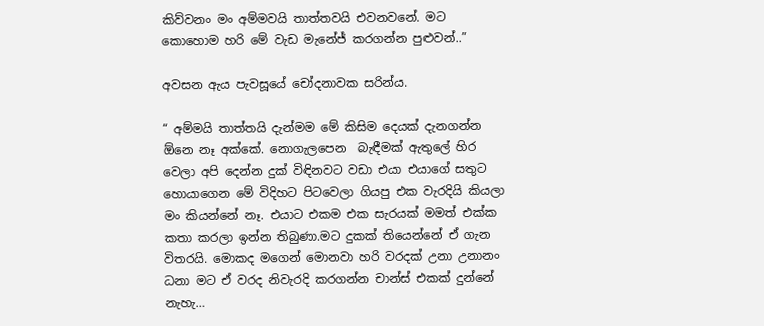කිව්වනං මං අම්මවයි තාත්තවයි එවනවනේ. මට කොහොම හරි මේ වැඩ මැනේජ් කරගන්න පුළුවන්..”

අවසන ඇය පැවසූයේ චෝදනාවක සරින්ය.

“ අම්මයි තාත්තයි දැන්මම මේ කිසිම දෙයක් දැනගන්න ඕනෙ නෑ අක්කේ. නොගැලපෙන  බැඳීමක් ඇතුලේ හිර වෙලා අපි දෙන්න දුක් විඳිනවට වඩා එයා එයාගේ සතුට හොයාගෙන මේ විදිහට පිටවෙලා ගියපු එක වැරදියි කියලා මං කියන්නේ නෑ. එයාට එකම එක සැරයක් මමත් එක්ක කතා කරලා ඉන්න තිබුණා.මට දුකක් තියෙන්නේ ඒ ගැන විතරයි. මොකද මගෙන් මොනවා හරි වරදක් උනා උනානං ධනා මට ඒ වරද නිවැරදි කරගන්න චාන්ස් එකක් දුන්නේ නැහැ…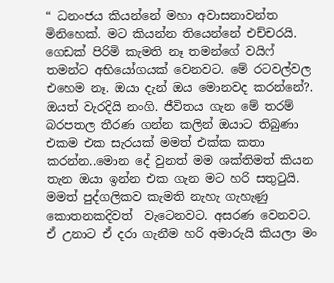“ ධනංජය කියන්නේ මහා අවාසනාවන්ත මිනිහෙක්. මට කියන්න තියෙන්නේ එච්චරයි. ගෙඩක් පිරිමි කැමති නෑ තමන්ගේ වයිෆ් තමන්ට අභියෝගයක් වෙනවට. මේ රටවල්වල එහෙම නෑ. ඔයා දැන් ඔය මොනවද කරන්නේ?. ඔයත් වැරදියි නංගි. ජීවිතය ගැන මේ තරම් බරපතල තීරණ ගන්න කලින් ඔයාට තිබුණා එකම එක සැරයක් මමත් එක්ක කතා කරන්න..මොන දේ වුනත් මම ශක්තිමත් කියන තැන ඔයා ඉන්න එක ගැන මට හරි සතුටුයි. මමත් පුද්ගලිකව කැමති නැහැ ගැහැණු කොතනකදිවත්  වැටෙනවට. අසරණ වෙනවට. ඒ උනාට ඒ දරා ගැනීම හරි අමාරුයි කියලා මං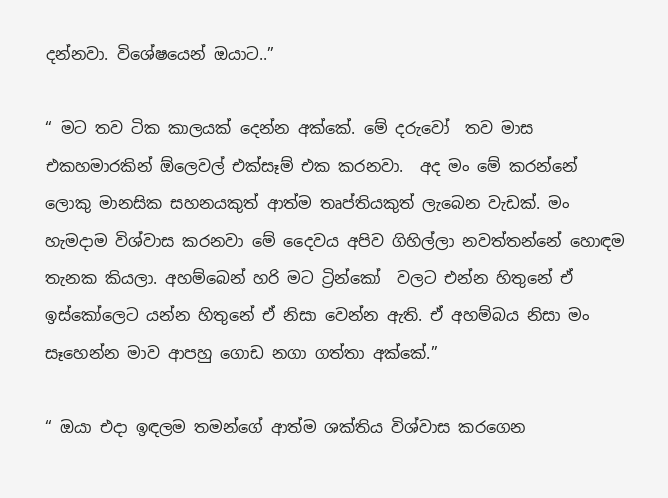දන්නවා. විශේෂයෙන් ඔයාට..”

“ මට තව ටික කාලයක් දෙන්න අක්කේ. මේ දරුවෝ  තව මාස එකහමාරකින් ඕලෙවල් එක්සෑම් එක කරනවා.  අද මං මේ කරන්නේ ලොකු මානසික සහනයකුත් ආත්ම තෘප්තියකුත් ලැබෙන වැඩක්. මං හැමදාම විශ්වාස කරනවා මේ දෛවය අපිව ගිහිල්ලා නවත්තන්නේ හොඳම තැනක කියලා. අහම්බෙන් හරි මට ට්‍රින්කෝ  වලට එන්න හිතුනේ ඒ ඉස්කෝලෙට යන්න හිතුනේ ඒ නිසා වෙන්න ඇති. ඒ අහම්බය නිසා මං සෑහෙන්න මාව ආපහු ගොඩ නගා ගත්තා අක්කේ.”

“ ඔයා එදා ඉඳලම තමන්ගේ ආත්ම ශක්තිය විශ්වාස කරගෙන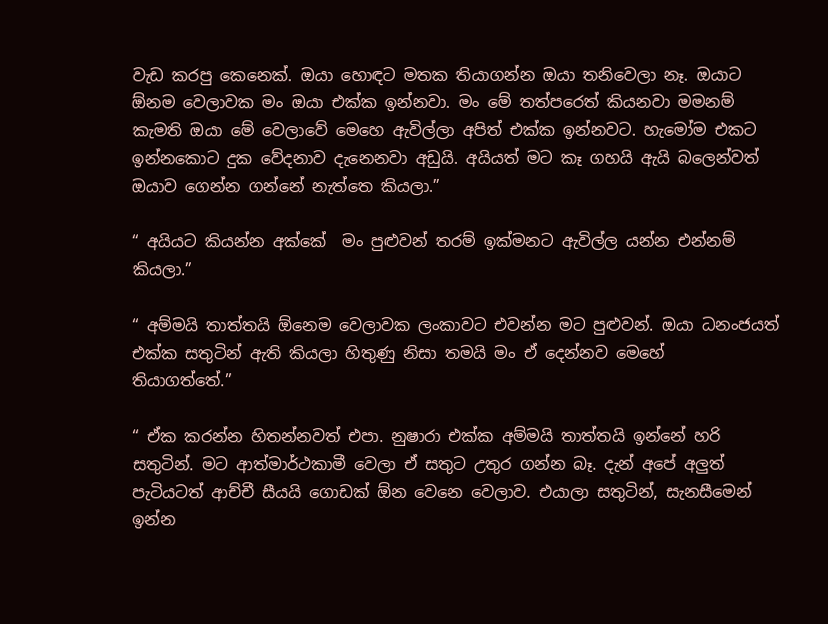වැඩ කරපු කෙනෙක්. ඔයා හොඳට මතක තියාගන්න ඔයා තනිවෙලා නෑ. ඔයාට ඕනම වෙලාවක මං ඔයා එක්ක ඉන්නවා. මං මේ තත්පරෙත් කියනවා මමනම් කැමති ඔයා මේ වෙලාවේ මෙහෙ ඇවිල්ලා අපිත් එක්ක ඉන්නවට. හැමෝම එකට ඉන්නකොට දුක වේදනාව දැනෙනවා අඩුයි. අයියත් මට කෑ ගහයි ඇයි බලෙන්වත් ඔයාව ගෙන්න ගන්නේ නැත්තෙ කියලා.”

“ අයියට කියන්න අක්කේ  මං පුළුවන් තරම් ඉක්මනට ඇවිල්ල යන්න එන්නම් කියලා.”

“ අම්මයි තාත්තයි ඕනෙම වෙලාවක ලංකාවට එවන්න මට පුළුවන්. ඔයා ධනංජයත් එක්ක සතුටින් ඇති කියලා හිතුණු නිසා තමයි මං ඒ දෙන්නව මෙහේ  තියාගත්තේ.”

“ ඒක කරන්න හිතන්නවත් එපා. නුෂාරා එක්ක අම්මයි තාත්තයි ඉන්නේ හරි සතුටින්. මට ආත්මාර්ථකාමී වෙලා ඒ සතුට උතුර ගන්න බෑ. දැන් අපේ අලුත් පැටියටත් ආච්චී සීයයි ගොඩක් ඕන වෙනෙ වෙලාව. එයාලා සතුටින්, සැනසීමෙන් ඉන්න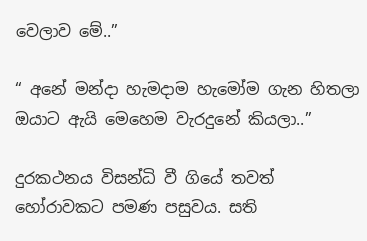වෙලාව මේ..”

“ අනේ මන්දා හැමදාම හැමෝම ගැන හිතලා ඔයාට ඇයි මෙහෙම වැරදුනේ කියලා..”

දුරකථනය විසන්ධි වී ගියේ තවත් හෝරාවකට පමණ පසුවය. සති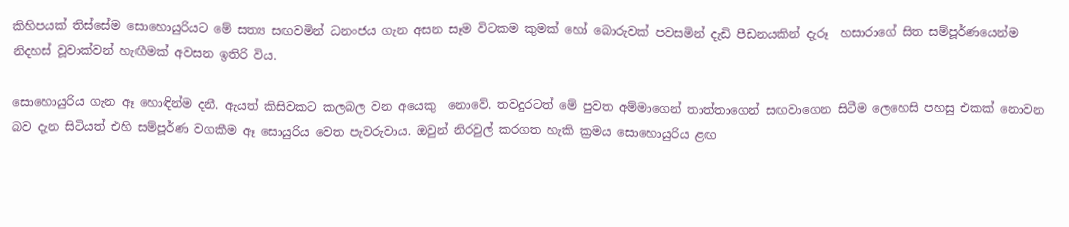කිහිපයක් තිස්සේම සොහොයුරියට මේ සත්‍ය සඟවමින් ධනංජය ගැන අසන සෑම විටකම කුමක් හෝ බොරුවක් පවසමින් දැඩි පීඩනයකින් දැරූ  හසාරාගේ සිත සම්පූර්ණයෙන්ම නිදහස් වූවාක්වන් හැඟීමක් අවසන ඉතිරි විය.

සොහොයුරිය ගැන ඈ හොඳින්ම දනී. ඇයත් කිසිවකට කලබල වන අයෙකු  නොවේ. තවදුරටත් මේ පුවත අම්මාගෙන් තාත්තාගෙන් සඟවාගෙන සිටීම ලෙහෙසි පහසු එකක් නොවන බව දැන සිටියත් එහි සම්පූර්ණ වගකීම ඈ සොයුරිය වෙත පැවරුවාය. ඔවුන් නිරවුල් කරගත හැකි ක්‍රමය සොහොයුරිය ළඟ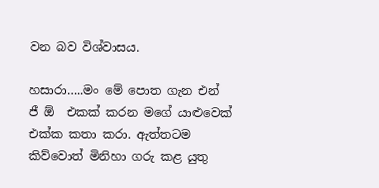වන බව විශ්වාසය.

හසාරා…..මං මේ පොත ගැන එන් ජී ඕ  එකක් කරන මගේ යාළුවෙක් එක්ක කතා කරා. ඇත්තටම කිව්වොත් මිනිහා ගරු කළ යුතු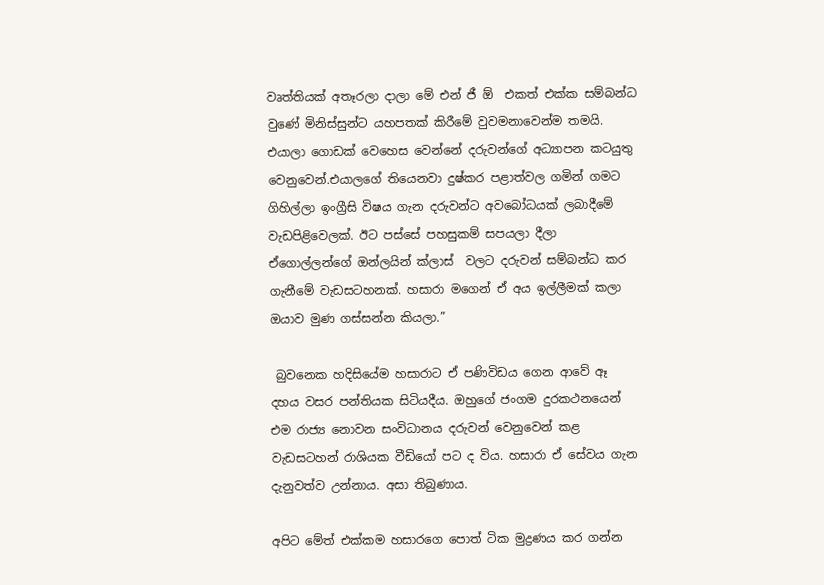වෘත්තියක් අතෑරලා දාලා මේ එන් ජී ඕ  එකත් එක්ක සම්බන්ධ වුණේ මිනිස්සුන්ට යහපතක් කිරීමේ වුවමනාවෙන්ම තමයි. එයාලා ගොඩක් වෙහෙස වෙන්නේ දරුවන්ගේ අධ්‍යාපන කටයුතු වෙනුවෙන්.එයාලගේ තියෙනවා දුෂ්කර පළාත්වල ගමින් ගමට ගිහිල්ලා ඉංග්‍රීසි විෂය ගැන දරුවන්ට අවබෝධයක් ලබාදීමේ වැඩපිළිවෙලක්. ඊට පස්සේ පහසුකම් සපයලා දීලා ඒගොල්ලන්ගේ ඔන්ලයින් ක්ලාස්  වලට දරුවන් සම්බන්ධ කර ගැනීමේ වැඩසටහනක්. හසාරා මගෙන් ඒ අය ඉල්ලීමක් කලා ඔයාව මුණ ගස්සන්න කියලා.”

 බුවනෙක හදිසියේම හසාරාට ඒ පණිවිඩය ගෙන ආවේ ඈ දහය වසර පන්තියක සිටියදීය. ඔහුගේ ජංගම දුරකථනයෙන් එම රාජ්‍ය නොවන සංවිධානය දරුවන් වෙනුවෙන් කළ වැඩසටහන් රාශියක වීඩියෝ පට ද විය. හසාරා ඒ සේවය ගැන දැනුවත්ව උන්නාය. අසා තිබුණාය.

අපිට මේත් එක්කම හසාරගෙ පොත් ටික මුද්‍රණය කර ගන්න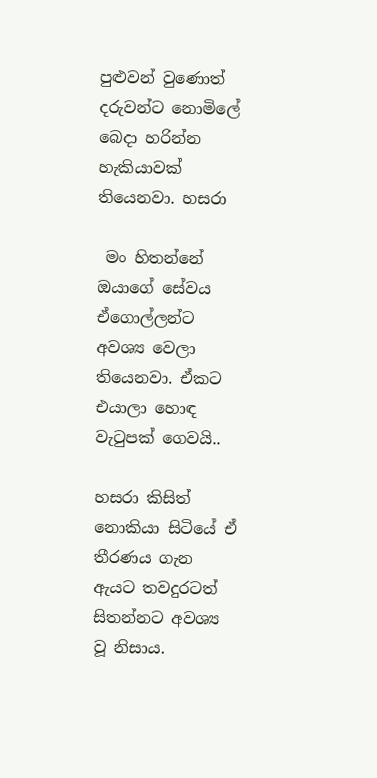පුළුවන් වුණොත් දරුවන්ට නොමිලේ බෙදා හරින්න හැකියාවක් තියෙනවා. හසරා

 මං හිතන්නේ ඔයාගේ සේවය ඒගොල්ලන්ට අවශ්‍ය වෙලා තියෙනවා. ඒකට එයාලා හොඳ වැටුපක් ගෙවයි..

හසරා කිසිත් නොකියා සිටියේ ඒ තීරණය ගැන ඇයට තවදුරටත් සිතන්නට අවශ්‍ය වූ නිසාය.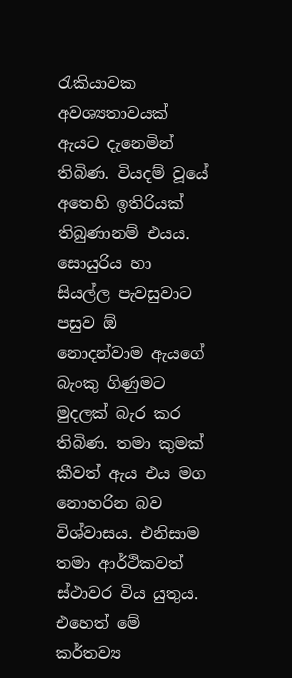රැකියාවක අවශ්‍යතාවයක් ඇයට දැනෙමින් තිබිණ. වියදම් වූයේ අතෙහි ඉතිරියක් තිබුණානම් එයය. සොයුරිය හා සියල්ල පැවසුවාට පසුව ඕ නොදන්වාම ඇයගේ බැංකු ගිණුමට මුදලක් බැර කර තිබිණ. තමා කුමක් කීවත් ඇය එය මග නොහරින බව විශ්වාසය. එනිසාම තමා ආර්ථිකවත් ස්ථාවර විය යුතුය. එහෙත් මේ කර්තව්‍ය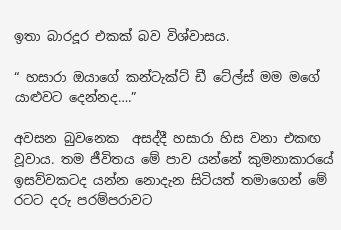ඉතා බාරදූර එකක් බව විශ්වාසය.

“ හසාරා ඔයාගේ කන්ටැක්ට් ඩී ටේල්ස් මම මගේ යාළුවට දෙන්නද….”

අවසන බුවනෙක  අසද්දී හසාරා හිස වනා එකඟ වූවාය. තම ජීවිතය මේ පාව යන්නේ කුමනාකාරයේ ඉසව්වකටද යන්න නොදැන සිටියත් තමාගෙන් මේ රටට දරු පරම්පරාවට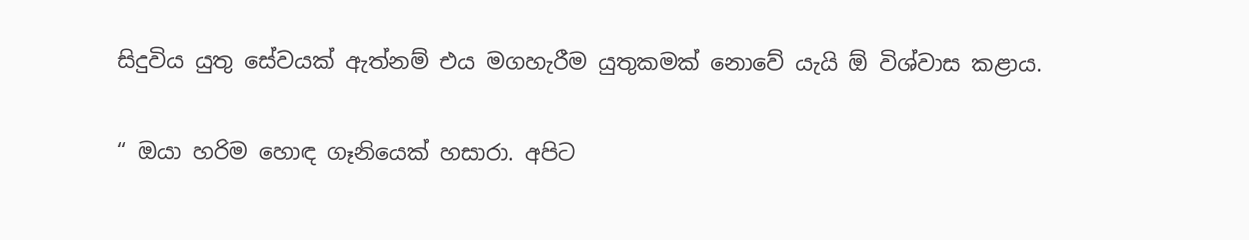සිදුවිය යුතු සේවයක් ඇත්නම් එය මගහැරීම යුතුකමක් නොවේ යැයි ඕ විශ්වාස කළාය.

“ ඔයා හරිම හොඳ ගෑනියෙක් හසාරා. අපිට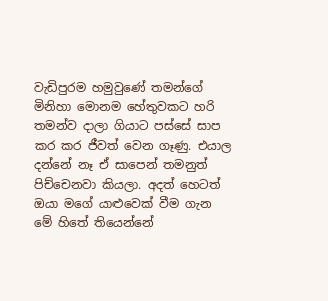වැඩිපුරම හමුවුණේ තමන්ගේ මිනිහා මොනම හේතුවකට හරි තමන්ව දාලා ගියාට පස්සේ සාප කර කර ජීවත් වෙන ගෑණු. එයාල දන්නේ නෑ ඒ සාපෙන් තමනුත් පිච්චෙනවා කියලා. අදත් හෙටත් ඔයා මගේ යාළුවෙක් වීම ගැන මේ හිතේ තියෙන්නේ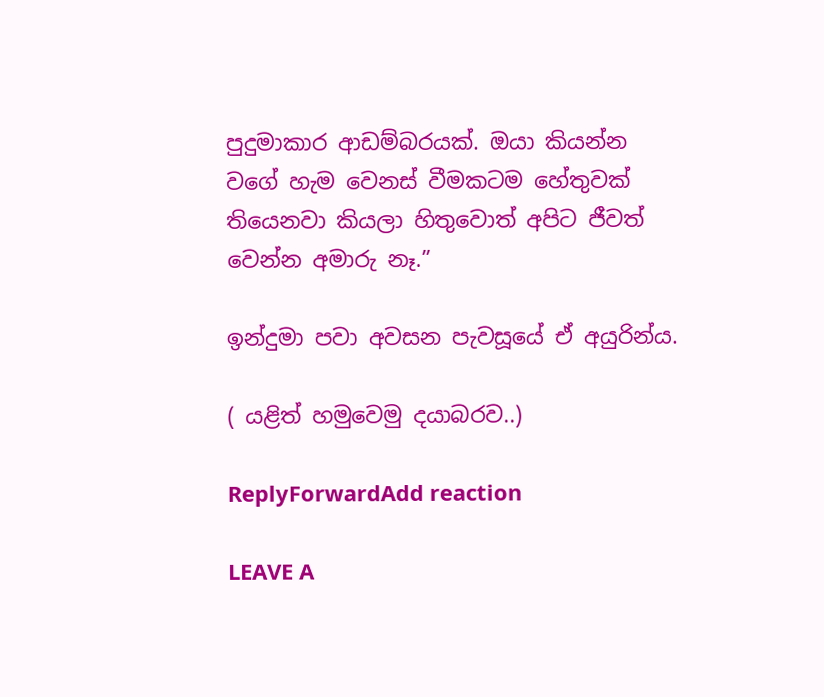පුදුමාකාර ආඩම්බරයක්. ඔයා කියන්න වගේ හැම වෙනස් වීමකටම හේතුවක් තියෙනවා කියලා හිතුවොත් අපිට ජීවත් වෙන්න අමාරු නෑ.”

ඉන්දුමා පවා අවසන පැවසූයේ ඒ අයුරින්ය.

( යළිත් හමුවෙමු දයාබරව..)

ReplyForwardAdd reaction

LEAVE A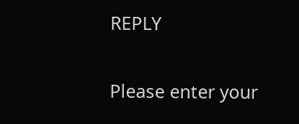REPLY

Please enter your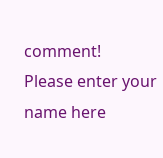comment!
Please enter your name here